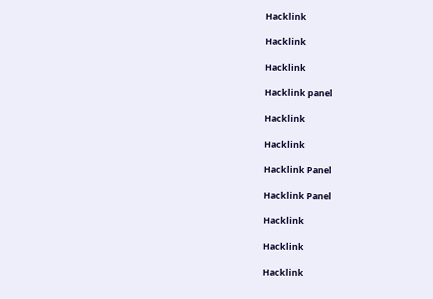Hacklink

Hacklink

Hacklink

Hacklink panel

Hacklink

Hacklink

Hacklink Panel

Hacklink Panel

Hacklink

Hacklink

Hacklink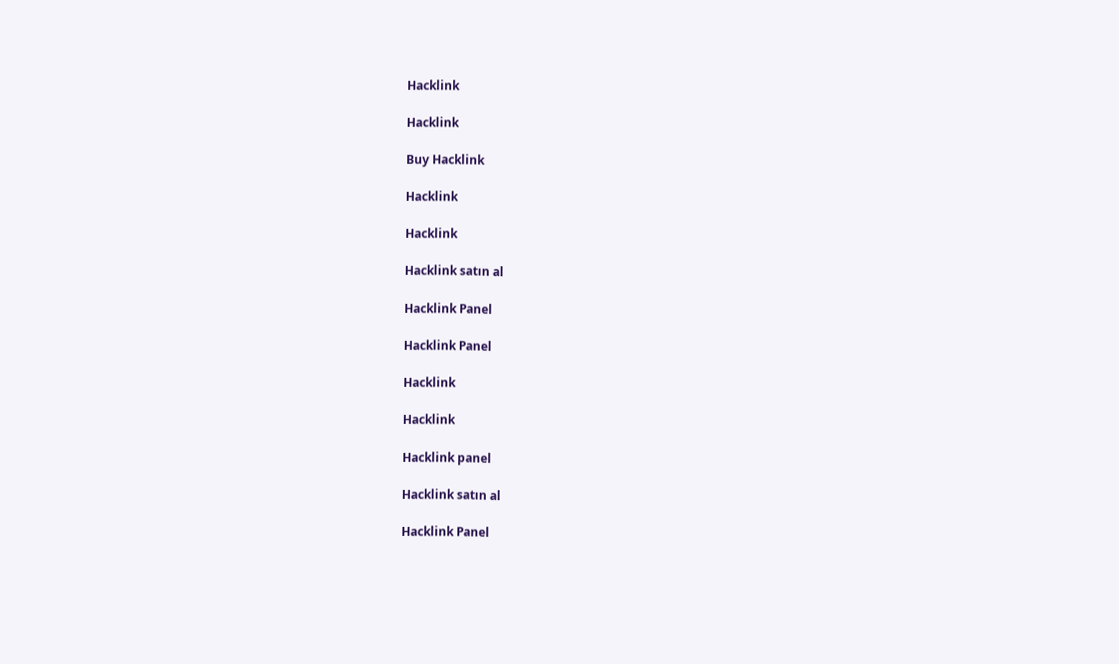Hacklink

Hacklink

Buy Hacklink

Hacklink

Hacklink

Hacklink satın al

Hacklink Panel

Hacklink Panel

Hacklink

Hacklink

Hacklink panel

Hacklink satın al

Hacklink Panel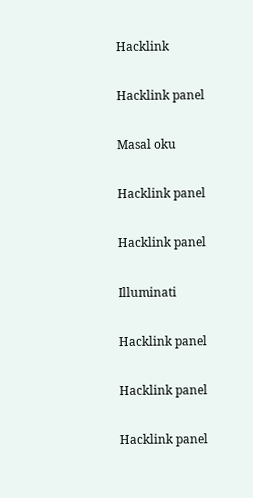Hacklink

Hacklink panel

Masal oku

Hacklink panel

Hacklink panel

Illuminati

Hacklink panel

Hacklink panel

Hacklink panel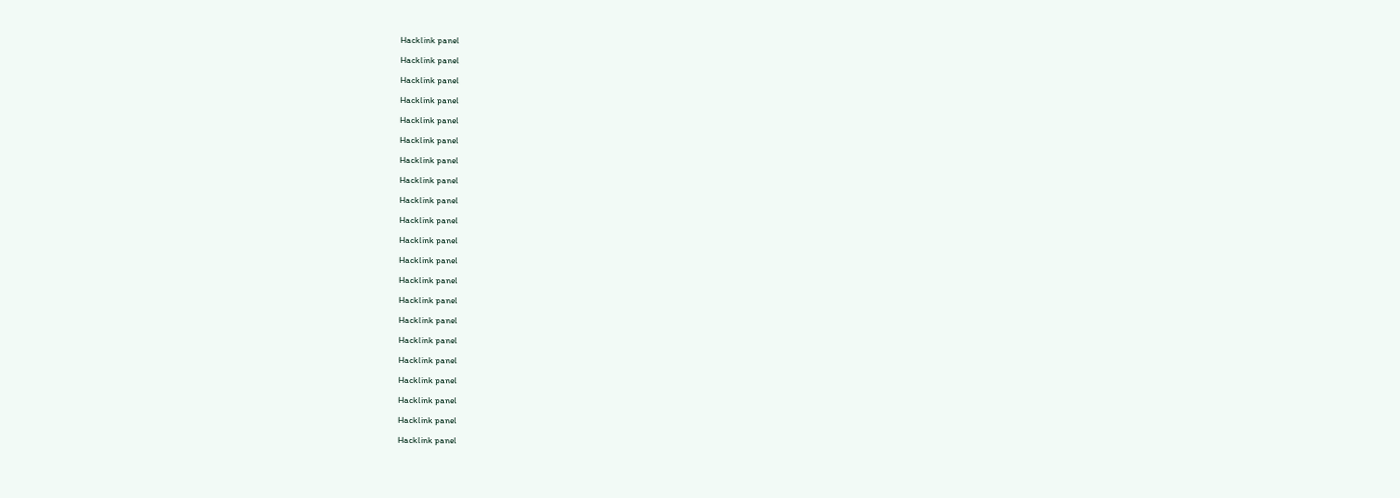Hacklink panel

Hacklink panel

Hacklink panel

Hacklink panel

Hacklink panel

Hacklink panel

Hacklink panel

Hacklink panel

Hacklink panel

Hacklink panel

Hacklink panel

Hacklink panel

Hacklink panel

Hacklink panel

Hacklink panel

Hacklink panel

Hacklink panel

Hacklink panel

Hacklink panel

Hacklink panel

Hacklink panel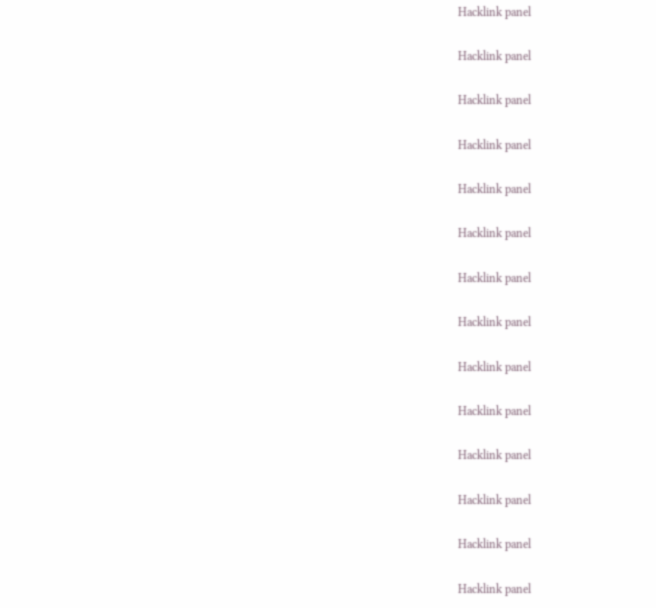Hacklink panel

Hacklink panel

Hacklink panel

Hacklink panel

Hacklink panel

Hacklink panel

Hacklink panel

Hacklink panel

Hacklink panel

Hacklink panel

Hacklink panel

Hacklink panel

Hacklink panel

Hacklink panel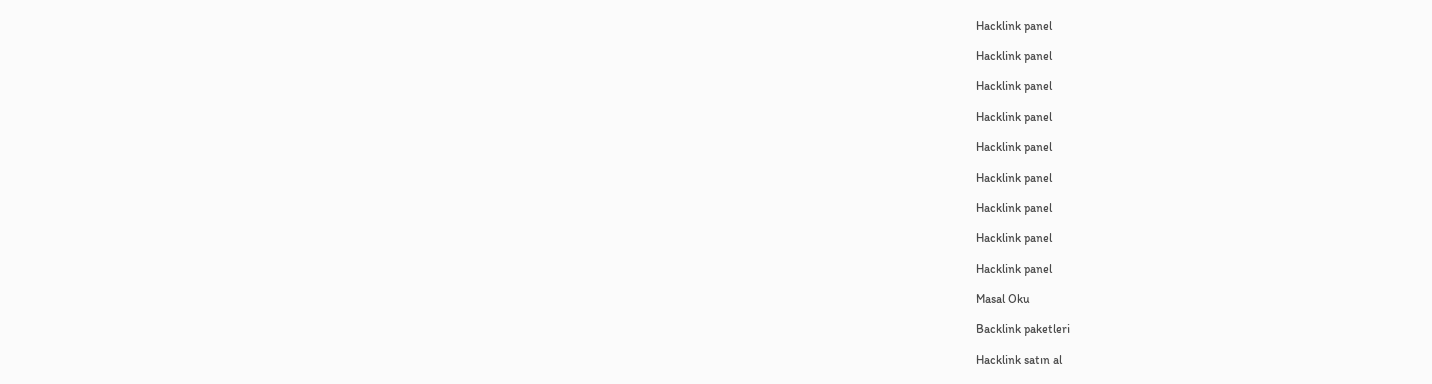Hacklink panel

Hacklink panel

Hacklink panel

Hacklink panel

Hacklink panel

Hacklink panel

Hacklink panel

Hacklink panel

Hacklink panel

Masal Oku

Backlink paketleri

Hacklink satın al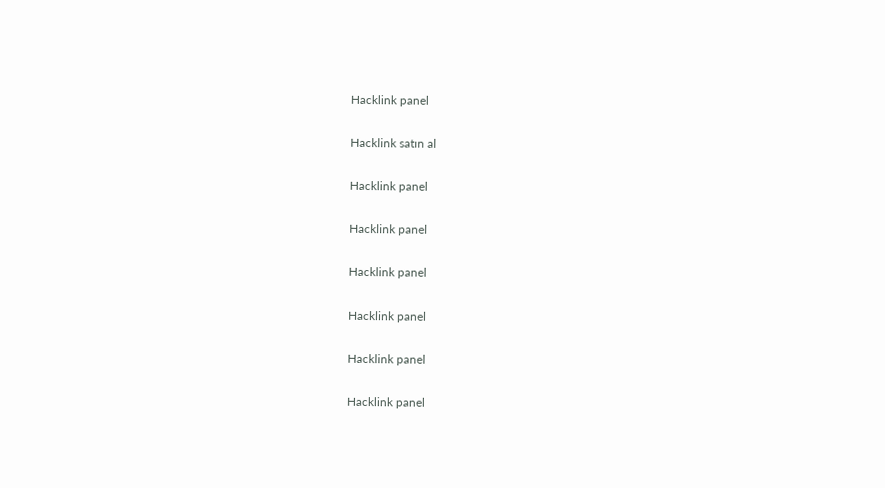Hacklink panel

Hacklink satın al

Hacklink panel

Hacklink panel

Hacklink panel

Hacklink panel

Hacklink panel

Hacklink panel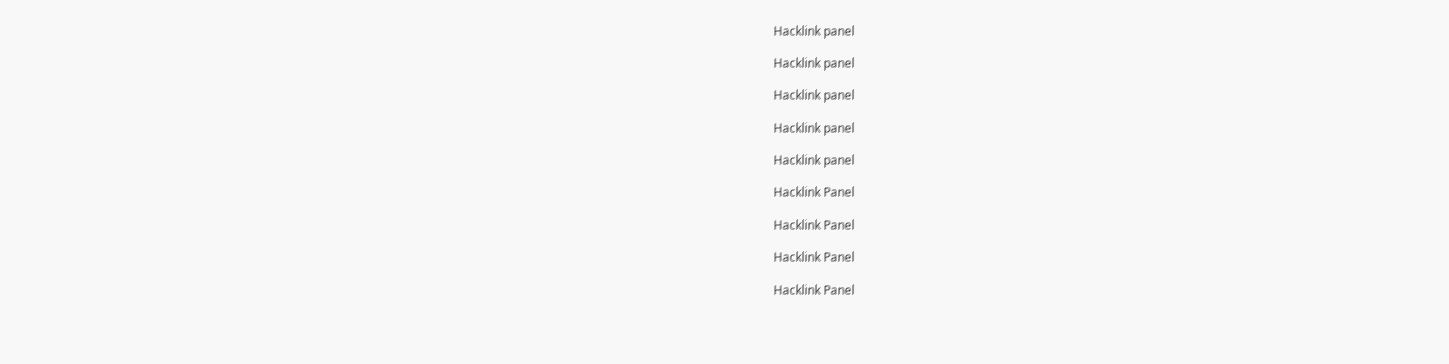Hacklink panel

Hacklink panel

Hacklink panel

Hacklink panel

Hacklink panel

Hacklink Panel

Hacklink Panel

Hacklink Panel

Hacklink Panel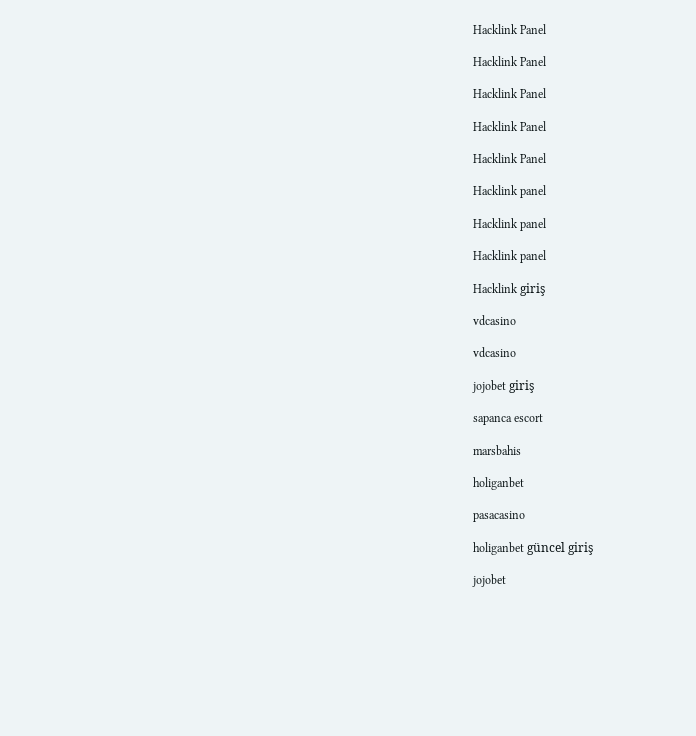Hacklink Panel

Hacklink Panel

Hacklink Panel

Hacklink Panel

Hacklink Panel

Hacklink panel

Hacklink panel

Hacklink panel

Hacklink giriş

vdcasino

vdcasino

jojobet giriş

sapanca escort

marsbahis

holiganbet

pasacasino

holiganbet güncel giriş

jojobet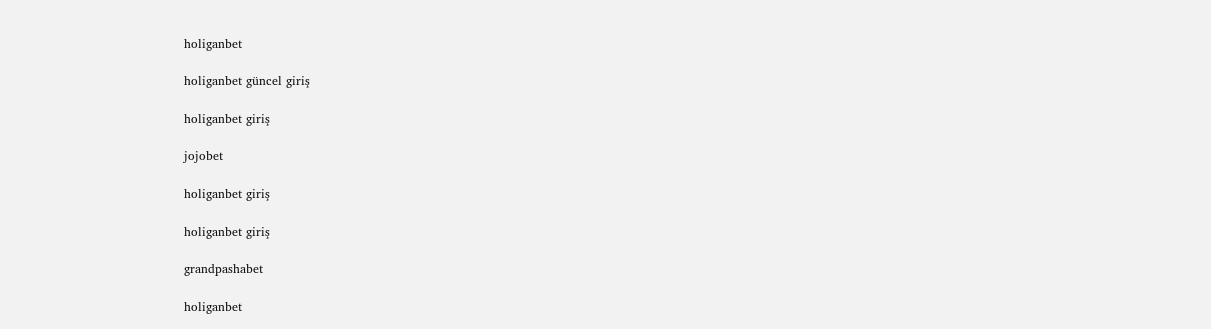holiganbet

holiganbet güncel giriş

holiganbet giriş

jojobet

holiganbet giriş

holiganbet giriş

grandpashabet

holiganbet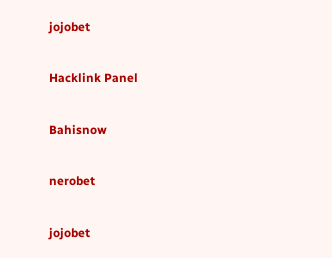jojobet

Hacklink Panel

Bahisnow

nerobet

jojobet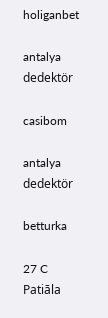holiganbet

antalya dedektör

casibom

antalya dedektör

betturka

27 C
Patiāla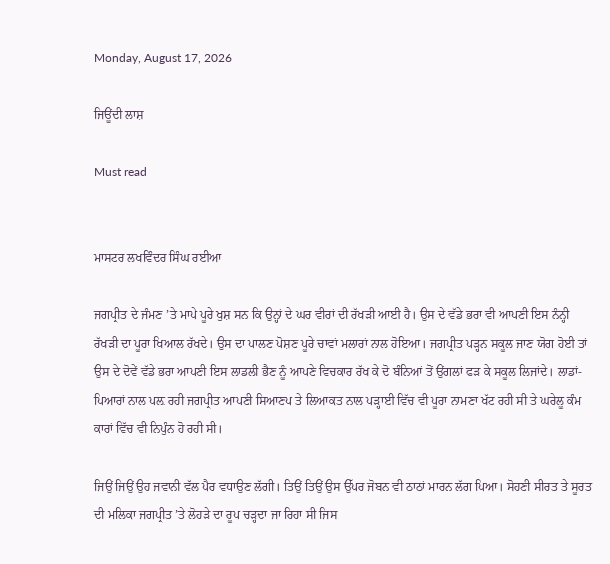Monday, August 17, 2026

ਜਿਊਂਦੀ ਲਾਸ਼

Must read


ਮਾਸਟਰ ਲਖਵਿੰਦਰ ਸਿੰਘ ਰਈਆ

ਜਗਪ੍ਰੀਤ ਦੇ ਜੰਮਣ ’ਤੇ ਮਾਪੇ ਪੂਰੇ ਖੁਸ਼ ਸਨ ਕਿ ਉਨ੍ਹਾਂ ਦੇ ਘਰ ਵੀਰਾਂ ਦੀ ਰੱਖੜੀ ਆਈ ਹੈ। ਉਸ ਦੇ ਵੱਡੇ ਭਰਾ ਵੀ ਆਪਣੀ ਇਸ ਨੰਨ੍ਹੀ ਰੱਖੜੀ ਦਾ ਪੂਰਾ ਖਿਆਲ ਰੱਖਦੇ। ਉਸ ਦਾ ਪਾਲਣ ਪੋਸ਼ਣ ਪੂਰੇ ਚਾਵਾਂ ਮਲਾਰਾਂ ਨਾਲ ਹੋਇਆ। ਜਗਪ੍ਰੀਤ ਪੜ੍ਹਨ ਸਕੂਲ ਜਾਣ ਯੋਗ ਹੋਈ ਤਾਂ ਉਸ ਦੇ ਦੋਵੇਂ ਵੱਡੇ ਭਰਾ ਆਪਣੀ ਇਸ ਲਾਡਲੀ ਭੈਣ ਨੂੰ ਆਪਣੇ ਵਿਚਕਾਰ ਰੱਖ ਕੇ ਦੋ ਬੰਨਿਆਂ ਤੋਂ ਉਂਗਲਾਂ ਫੜ ਕੇ ਸਕੂਲ ਲਿਜਾਂਦੇ। ਲਾਡਾਂ-ਪਿਆਰਾਂ ਨਾਲ ਪਲ਼ ਰਹੀ ਜਗਪ੍ਰੀਤ ਆਪਣੀ ਸਿਆਣਪ ਤੇ ਲਿਆਕਤ ਨਾਲ ਪੜ੍ਹਾਈ ਵਿੱਚ ਵੀ ਪੂਰਾ ਨਾਮਣਾ ਖੱਟ ਰਹੀ ਸੀ ਤੇ ਘਰੇਲੂ ਕੰਮ ਕਾਰਾਂ ਵਿੱਚ ਵੀ ਨਿਪੁੰਨ ਹੋ ਰਹੀ ਸੀ।

ਜਿਉਂ ਜਿਉਂ ਉਹ ਜਵਾਨੀ ਵੱਲ ਪੈਰ ਵਧਾਉਣ ਲੱਗੀ। ਤਿਉਂ ਤਿਉਂ ਉਸ ਉੱਪਰ ਜੋਬਨ ਵੀ ਠਾਠਾਂ ਮਾਰਨ ਲੱਗ ਪਿਆ। ਸੋਹਣੀ ਸੀਰਤ ਤੇ ਸੂਰਤ ਦੀ ਮਲਿਕਾ ਜਗਪ੍ਰੀਤ ’ਤੇ ਲੋਹੜੇ ਦਾ ਰੂਪ ਚੜ੍ਹਦਾ ਜਾ ਰਿਹਾ ਸੀ ਜਿਸ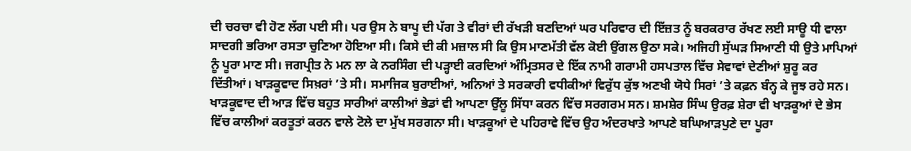ਦੀ ਚਰਚਾ ਵੀ ਹੋਣ ਲੱਗ ਪਈ ਸੀ। ਪਰ ਉਸ ਨੇ ਬਾਪੂ ਦੀ ਪੱਗ ਤੇ ਵੀਰਾਂ ਦੀ ਰੱਖੜੀ ਬਣਦਿਆਂ ਘਰ ਪਰਿਵਾਰ ਦੀ ਇੱਜ਼ਤ ਨੂੰ ਬਰਕਰਾਰ ਰੱਖਣ ਲਈ ਸਾਊ ਧੀ ਵਾਲਾ ਸਾਦਗੀ ਭਰਿਆ ਰਸਤਾ ਚੁਣਿਆ ਹੋਇਆ ਸੀ। ਕਿਸੇ ਦੀ ਕੀ ਮਜ਼ਾਲ ਸੀ ਕਿ ਉਸ ਮਾਣਮੱਤੀ ਵੱਲ ਕੋਈ ਉਂਗਲ ਉਠਾ ਸਕੇ। ਅਜਿਹੀ ਸੁੱਘੜ ਸਿਆਣੀ ਧੀ ਉਤੇ ਮਾਪਿਆਂ ਨੂੰ ਪੂਰਾ ਮਾਣ ਸੀ। ਜਗਪ੍ਰੀਤ ਨੇ ਮਨ ਲਾ ਕੇ ਨਰਸਿੰਗ ਦੀ ਪੜ੍ਹਾਈ ਕਰਦਿਆਂ ਅੰਮ੍ਰਿਤਸਰ ਦੇ ਇੱਕ ਨਾਮੀ ਗਰਾਮੀ ਹਸਪਤਾਲ ਵਿੱਚ ਸੇਵਾਵਾਂ ਦੇਣੀਆਂ ਸ਼ੁਰੂ ਕਰ ਦਿੱਤੀਆਂ। ਖਾੜਕੂਵਾਦ ਸਿਖ਼ਰਾਂ ’ਤੇ ਸੀ। ਸਮਾਜਿਕ ਬੁਰਾਈਆਂ, ਅਨਿਆਂ ਤੇ ਸਰਕਾਰੀ ਵਧੀਕੀਆਂ ਵਿਰੁੱਧ ਕੁੱਝ ਅਣਖੀ ਯੋਧੇ ਸਿਰਾਂ ’ਤੇ ਕਫ਼ਨ ਬੰਨ੍ਹ ਕੇ ਜੂਝ ਰਹੇ ਸਨ। ਖਾੜਕੂਵਾਦ ਦੀ ਆੜ ਵਿੱਚ ਬਹੁਤ ਸਾਰੀਆਂ ਕਾਲੀਆਂ ਭੇਡਾਂ ਵੀ ਆਪਣਾ ਉੱਲੂ ਸਿੱਧਾ ਕਰਨ ਵਿੱਚ ਸਰਗਰਮ ਸਨ। ਸ਼ਮਸ਼ੇਰ ਸਿੰਘ ਉਰਫ਼ ਸ਼ੇਰਾ ਵੀ ਖਾੜਕੂਆਂ ਦੇ ਭੇਸ ਵਿੱਚ ਕਾਲੀਆਂ ਕਰਤੂਤਾਂ ਕਰਨ ਵਾਲੇ ਟੋਲੇ ਦਾ ਮੁੱਖ ਸਰਗਨਾ ਸੀ। ਖਾੜਕੂਆਂ ਦੇ ਪਹਿਰਾਵੇ ਵਿੱਚ ਉਹ ਅੰਦਰਖਾਤੇ ਆਪਣੇ ਬਘਿਆੜਪੁਣੇ ਦਾ ਪੂਰਾ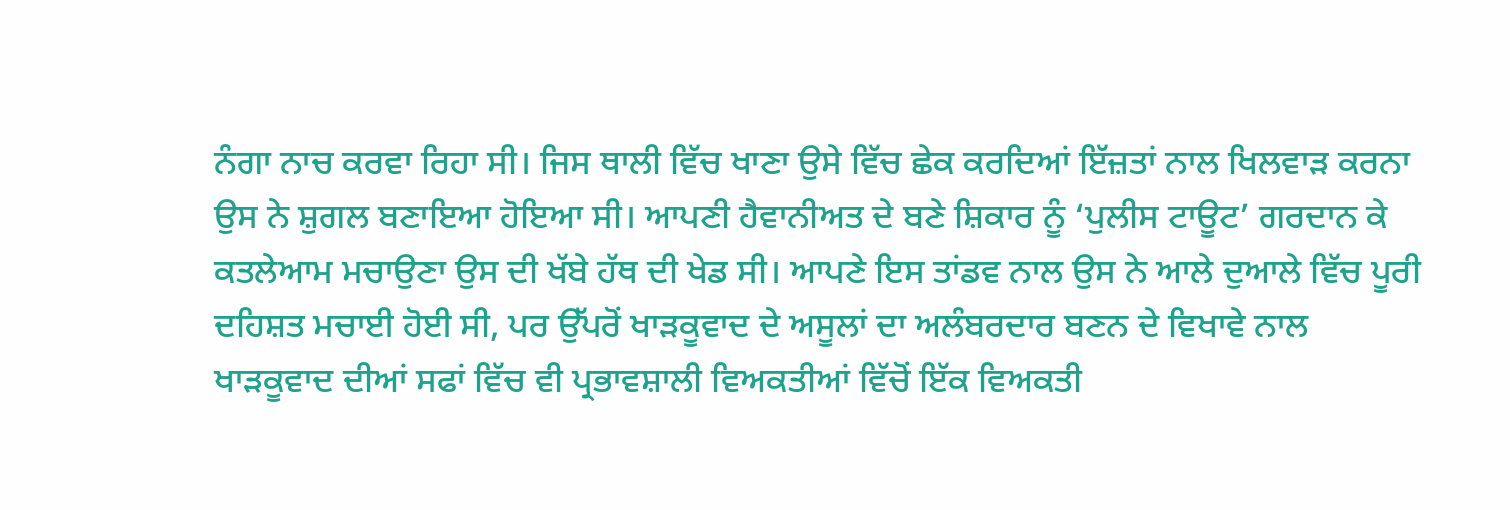ਨੰਗਾ ਨਾਚ ਕਰਵਾ ਰਿਹਾ ਸੀ। ਜਿਸ ਥਾਲੀ ਵਿੱਚ ਖਾਣਾ ਉਸੇ ਵਿੱਚ ਛੇਕ ਕਰਦਿਆਂ ਇੱਜ਼ਤਾਂ ਨਾਲ ਖਿਲਵਾੜ ਕਰਨਾ ਉਸ ਨੇ ਸ਼ੁਗਲ ਬਣਾਇਆ ਹੋਇਆ ਸੀ। ਆਪਣੀ ਹੈਵਾਨੀਅਤ ਦੇ ਬਣੇ ਸ਼ਿਕਾਰ ਨੂੰ ‘ਪੁਲੀਸ ਟਾਊਟ’ ਗਰਦਾਨ ਕੇ ਕਤਲੇਆਮ ਮਚਾਉਣਾ ਉਸ ਦੀ ਖੱਬੇ ਹੱਥ ਦੀ ਖੇਡ ਸੀ। ਆਪਣੇ ਇਸ ਤਾਂਡਵ ਨਾਲ ਉਸ ਨੇ ਆਲੇ ਦੁਆਲੇ ਵਿੱਚ ਪੂਰੀ ਦਹਿਸ਼ਤ ਮਚਾਈ ਹੋਈ ਸੀ, ਪਰ ਉੱਪਰੋਂ ਖਾੜਕੂਵਾਦ ਦੇ ਅਸੂਲਾਂ ਦਾ ਅਲੰਬਰਦਾਰ ਬਣਨ ਦੇ ਵਿਖਾਵੇ ਨਾਲ ਖਾੜਕੂਵਾਦ ਦੀਆਂ ਸਫਾਂ ਵਿੱਚ ਵੀ ਪ੍ਰਭਾਵਸ਼ਾਲੀ ਵਿਅਕਤੀਆਂ ਵਿੱਚੋਂ ਇੱਕ ਵਿਅਕਤੀ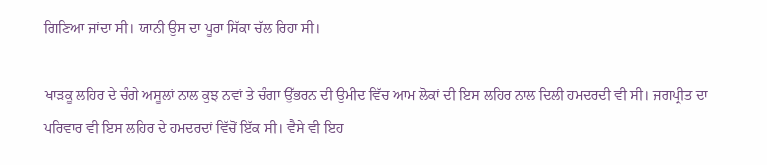ਗਿਣਿਆ ਜਾਂਦਾ ਸੀ। ਯਾਨੀ ਉਸ ਦਾ ਪੂਰਾ ਸਿੱਕਾ ਚੱਲ ਰਿਹਾ ਸੀ।

ਖਾੜਕੂ ਲਹਿਰ ਦੇ ਚੰਗੇ ਅਸੂਲਾਂ ਨਾਲ ਕੁਝ ਨਵਾਂ ਤੇ ਚੰਗਾ ਉੱਭਰਨ ਦੀ ਉਮੀਦ ਵਿੱਚ ਆਮ ਲੋਕਾਂ ਦੀ ਇਸ ਲਹਿਰ ਨਾਲ ਦਿਲੀ ਹਮਦਰਦੀ ਵੀ ਸੀ। ਜਗਪ੍ਰੀਤ ਦਾ ਪਰਿਵਾਰ ਵੀ ਇਸ ਲਹਿਰ ਦੇ ਹਮਦਰਦਾਂ ਵਿੱਚੋਂ ਇੱਕ ਸੀ। ਵੈਸੇ ਵੀ ਇਹ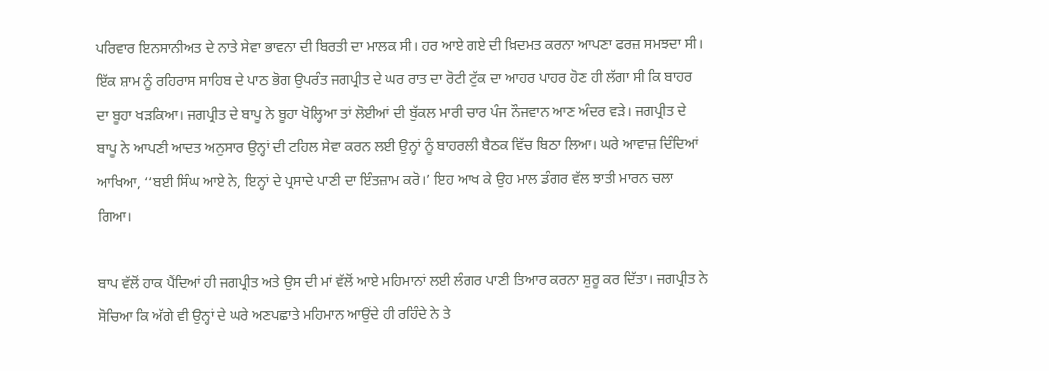ਪਰਿਵਾਰ ਇਨਸਾਨੀਅਤ ਦੇ ਨਾਤੇ ਸੇਵਾ ਭਾਵਨਾ ਦੀ ਬਿਰਤੀ ਦਾ ਮਾਲਕ ਸੀ। ਹਰ ਆਏ ਗਏ ਦੀ ਖ਼ਿਦਮਤ ਕਰਨਾ ਆਪਣਾ ਫਰਜ਼ ਸਮਝਦਾ ਸੀ। ਇੱਕ ਸ਼ਾਮ ਨੂੰ ਰਹਿਰਾਸ ਸਾਹਿਬ ਦੇ ਪਾਠ ਭੋਗ ਉਪਰੰਤ ਜਗਪ੍ਰੀਤ ਦੇ ਘਰ ਰਾਤ ਦਾ ਰੋਟੀ ਟੁੱਕ ਦਾ ਆਹਰ ਪਾਹਰ ਹੋਣ ਹੀ ਲੱਗਾ ਸੀ ਕਿ ਬਾਹਰ ਦਾ ਬੂਹਾ ਖੜਕਿਆ। ਜਗਪ੍ਰੀਤ ਦੇ ਬਾਪੂ ਨੇ ਬੂਹਾ ਖੋਲ੍ਹਿਆ ਤਾਂ ਲੋਈਆਂ ਦੀ ਬੁੱਕਲ ਮਾਰੀ ਚਾਰ ਪੰਜ ਨੌਜਵਾਨ ਆਣ ਅੰਦਰ ਵੜੇ। ਜਗਪ੍ਰੀਤ ਦੇ ਬਾਪੂ ਨੇ ਆਪਣੀ ਆਦਤ ਅਨੁਸਾਰ ਉਨ੍ਹਾਂ ਦੀ ਟਹਿਲ ਸੇਵਾ ਕਰਨ ਲਈ ਉਨ੍ਹਾਂ ਨੂੰ ਬਾਹਰਲੀ ਬੈਠਕ ਵਿੱਚ ਬਿਠਾ ਲਿਆ। ਘਰੇ ਆਵਾਜ਼ ਦਿੰਦਿਆਂ ਆਖਿਆ, ‘‘ਬਈ ਸਿੰਘ ਆਏ ਨੇ, ਇਨ੍ਹਾਂ ਦੇ ਪ੍ਰਸਾਦੇ ਪਾਣੀ ਦਾ ਇੰਤਜ਼ਾਮ ਕਰੋ।’ ਇਹ ਆਖ ਕੇ ਉਹ ਮਾਲ ਡੰਗਰ ਵੱਲ ਝਾਤੀ ਮਾਰਨ ਚਲਾ ਗਿਆ।

ਬਾਪ ਵੱਲੋਂ ਹਾਕ ਪੈਂਦਿਆਂ ਹੀ ਜਗਪ੍ਰੀਤ ਅਤੇ ਉਸ ਦੀ ਮਾਂ ਵੱਲੋਂ ਆਏ ਮਹਿਮਾਨਾਂ ਲਈ ਲੰਗਰ ਪਾਣੀ ਤਿਆਰ ਕਰਨਾ ਸ਼ੁਰੂ ਕਰ ਦਿੱਤਾ। ਜਗਪ੍ਰੀਤ ਨੇ ਸੋਚਿਆ ਕਿ ਅੱਗੇ ਵੀ ਉਨ੍ਹਾਂ ਦੇ ਘਰੇ ਅਣਪਛਾਤੇ ਮਹਿਮਾਨ ਆਉਂਦੇ ਹੀ ਰਹਿੰਦੇ ਨੇ ਤੇ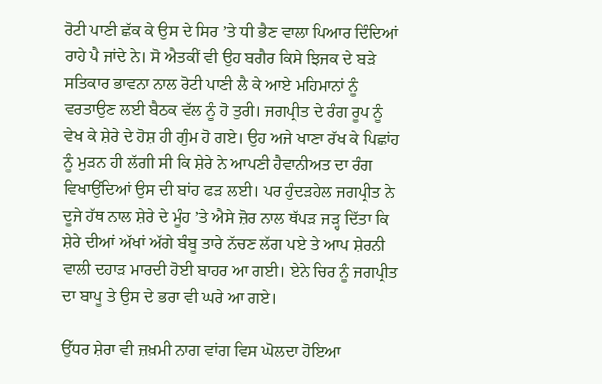ਰੋਟੀ ਪਾਣੀ ਛੱਕ ਕੇ ਉਸ ਦੇ ਸਿਰ ’ਤੇ ਧੀ ਭੈਣ ਵਾਲਾ ਪਿਆਰ ਦਿੰਦਿਆਂ ਰਾਹੇ ਪੈ ਜਾਂਦੇ ਨੇ। ਸੋ ਐਤਕੀਂ ਵੀ ਉਹ ਬਗੈਰ ਕਿਸੇ ਝਿਜਕ ਦੇ ਬੜੇ ਸਤਿਕਾਰ ਭਾਵਨਾ ਨਾਲ ਰੋਟੀ ਪਾਣੀ ਲੈ ਕੇ ਆਏ ਮਹਿਮਾਨਾਂ ਨੂੰ ਵਰਤਾਉਣ ਲਈ ਬੈਠਕ ਵੱਲ ਨੂੰ ਹੋ ਤੁਰੀ। ਜਗਪ੍ਰੀਤ ਦੇ ਰੰਗ ਰੂਪ ਨੂੰ ਵੇਖ ਕੇ ਸ਼ੇਰੇ ਦੇ ਹੋਸ਼ ਹੀ ਗੁੰਮ ਹੋ ਗਏ। ਉਹ ਅਜੇ ਖਾਣਾ ਰੱਖ ਕੇ ਪਿਛਾਂਹ ਨੂੰ ਮੁੜਨ ਹੀ ਲੱਗੀ ਸੀ ਕਿ ਸ਼ੇਰੇ ਨੇ ਆਪਣੀ ਹੈਵਾਨੀਅਤ ਦਾ ਰੰਗ ਵਿਖਾਉਂਦਿਆਂ ਉਸ ਦੀ ਬਾਂਹ ਫੜ ਲਈ। ਪਰ ਹੁੰਦੜਹੇਲ ਜਗਪ੍ਰੀਤ ਨੇ ਦੂਜੇ ਹੱਥ ਨਾਲ ਸ਼ੇਰੇ ਦੇ ਮੂੰਹ ’ਤੇ ਐਸੇ ਜ਼ੋਰ ਨਾਲ ਥੱਪੜ ਜੜ੍ਹ ਦਿੱਤਾ ਕਿ ਸ਼ੇਰੇ ਦੀਆਂ ਅੱਖਾਂ ਅੱਗੇ ਬੰਬੂ ਤਾਰੇ ਨੱਚਣ ਲੱਗ ਪਏ ਤੇ ਆਪ ਸ਼ੇਰਨੀ ਵਾਲੀ ਦਹਾੜ ਮਾਰਦੀ ਹੋਈ ਬਾਹਰ ਆ ਗਈ। ਏਨੇ ਚਿਰ ਨੂੰ ਜਗਪ੍ਰੀਤ ਦਾ ਬਾਪੂ ਤੇ ਉਸ ਦੇ ਭਰਾ ਵੀ ਘਰੇ ਆ ਗਏ।

ਉੱਧਰ ਸ਼ੇਰਾ ਵੀ ਜ਼ਖ਼ਮੀ ਨਾਗ ਵਾਂਗ ਵਿਸ ਘੋਲਦਾ ਹੋਇਆ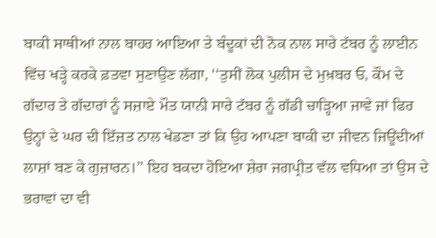ਬਾਕੀ ਸਾਥੀਆਂ ਨਾਲ ਬਾਹਰ ਆਇਆ ਤੇ ਬੰਦੂਕਾਂ ਦੀ ਨੋਕ ਨਾਲ ਸਾਰੇ ਟੱਬਰ ਨੂੰ ਲਾਈਨ ਵਿੱਚ ਖੜ੍ਹੇ ਕਰਕੇ ਫ਼ਤਵਾ ਸੁਣਾਉਣ ਲੱਗਾ, ‘‘ਤੁਸੀਂ ਲੋਕ ਪੁਲੀਸ ਦੇ ਮੁਖ਼ਬਰ ਓ, ਕੌਮ ਦੇ ਗੱਦਾਰ ਤੇ ਗੱਦਾਰਾਂ ਨੂੰ ਸਜ਼ਾਏ ਮੌਤ ਯਾਨੀ ਸਾਰੇ ਟੱਬਰ ਨੂੰ ਗੱਡੀ ਚਾੜ੍ਹਿਆ ਜਾਵੇ ਜਾਂ ਫਿਰ ਉਨ੍ਹਾਂ ਦੇ ਘਰ ਦੀ ਇੱਜ਼ਤ ਨਾਲ ਖੇਡਣਾ ਤਾਂ ਕਿ ਉਹ ਆਪਣਾ ਬਾਕੀ ਦਾ ਜੀਵਨ ਜਿਊਂਦੀਆਂ ਲਾਸ਼ਾਂ ਬਣ ਕੇ ਗੁਜ਼ਾਰਨ।’’ ਇਹ ਬਕਦਾ ਹੋਇਆ ਸ਼ੇਰਾ ਜਗਪ੍ਰੀਤ ਵੱਲ ਵਧਿਆ ਤਾਂ ਉਸ ਦੇ ਭਰਾਵਾਂ ਦਾ ਵੀ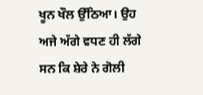ਖੂਨ ਖੌਲ ਉੱਠਿਆ। ਉਹ ਅਜੇ ਅੱਗੇ ਵਧਣ ਹੀ ਲੱਗੇ ਸਨ ਕਿ ਸ਼ੇਰੇ ਨੇ ਗੋਲੀ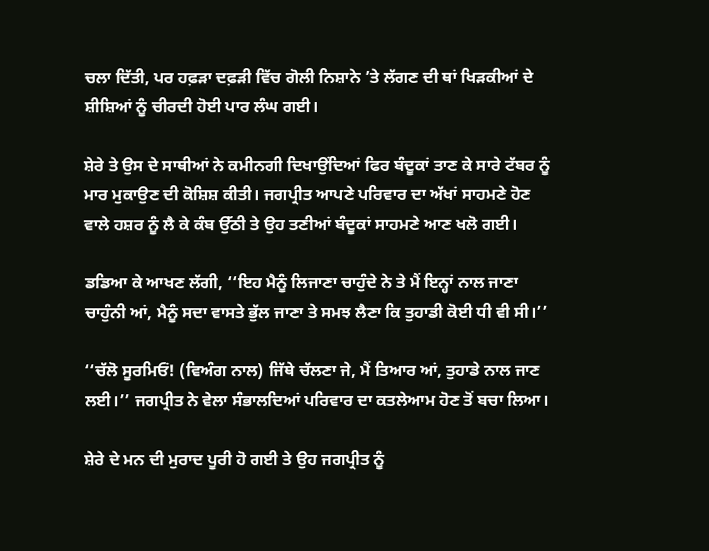ਚਲਾ ਦਿੱਤੀ, ਪਰ ਹਫ਼ੜਾ ਦਫ਼ੜੀ ਵਿੱਚ ਗੋਲੀ ਨਿਸ਼ਾਨੇ ’ਤੇ ਲੱਗਣ ਦੀ ਥਾਂ ਖਿੜਕੀਆਂ ਦੇ ਸ਼ੀਸ਼ਿਆਂ ਨੂੰ ਚੀਰਦੀ ਹੋਈ ਪਾਰ ਲੰਘ ਗਈ।

ਸ਼ੇਰੇ ਤੇ ਉਸ ਦੇ ਸਾਥੀਆਂ ਨੇ ਕਮੀਨਗੀ ਦਿਖਾਉਂਦਿਆਂ ਫਿਰ ਬੰਦੂਕਾਂ ਤਾਣ ਕੇ ਸਾਰੇ ਟੱਬਰ ਨੂੰ ਮਾਰ ਮੁਕਾਉਣ ਦੀ ਕੋਸ਼ਿਸ਼ ਕੀਤੀ। ਜਗਪ੍ਰੀਤ ਆਪਣੇ ਪਰਿਵਾਰ ਦਾ ਅੱਖਾਂ ਸਾਹਮਣੇ ਹੋਣ ਵਾਲੇ ਹਸ਼ਰ ਨੂੰ ਲੈ ਕੇ ਕੰਬ ਉੱਠੀ ਤੇ ਉਹ ਤਣੀਆਂ ਬੰਦੂਕਾਂ ਸਾਹਮਣੇ ਆਣ ਖਲੋ ਗਈ।

ਡਡਿਆ ਕੇ ਆਖਣ ਲੱਗੀ, ‘‘ਇਹ ਮੈਨੂੰ ਲਿਜਾਣਾ ਚਾਹੁੰਦੇ ਨੇ ਤੇ ਮੈਂ ਇਨ੍ਹਾਂ ਨਾਲ ਜਾਣਾ ਚਾਹੁੰਨੀ ਆਂ, ਮੈਨੂੰ ਸਦਾ ਵਾਸਤੇ ਭੁੱਲ ਜਾਣਾ ਤੇ ਸਮਝ ਲੈਣਾ ਕਿ ਤੁਹਾਡੀ ਕੋਈ ਧੀ ਵੀ ਸੀ।’’

‘‘ਚੱਲੋ ਸੂਰਮਿਓਂ! (ਵਿਅੰਗ ਨਾਲ) ਜਿੱਥੇ ਚੱਲਣਾ ਜੇ, ਮੈਂ ਤਿਆਰ ਆਂ, ਤੁਹਾਡੇ ਨਾਲ ਜਾਣ ਲਈ।’’ ਜਗਪ੍ਰੀਤ ਨੇ ਵੇਲਾ ਸੰਭਾਲਦਿਆਂ ਪਰਿਵਾਰ ਦਾ ਕਤਲੇਆਮ ਹੋਣ ਤੋਂ ਬਚਾ ਲਿਆ।

ਸ਼ੇਰੇ ਦੇ ਮਨ ਦੀ ਮੁਰਾਦ ਪੂਰੀ ਹੋ ਗਈ ਤੇ ਉਹ ਜਗਪ੍ਰੀਤ ਨੂੰ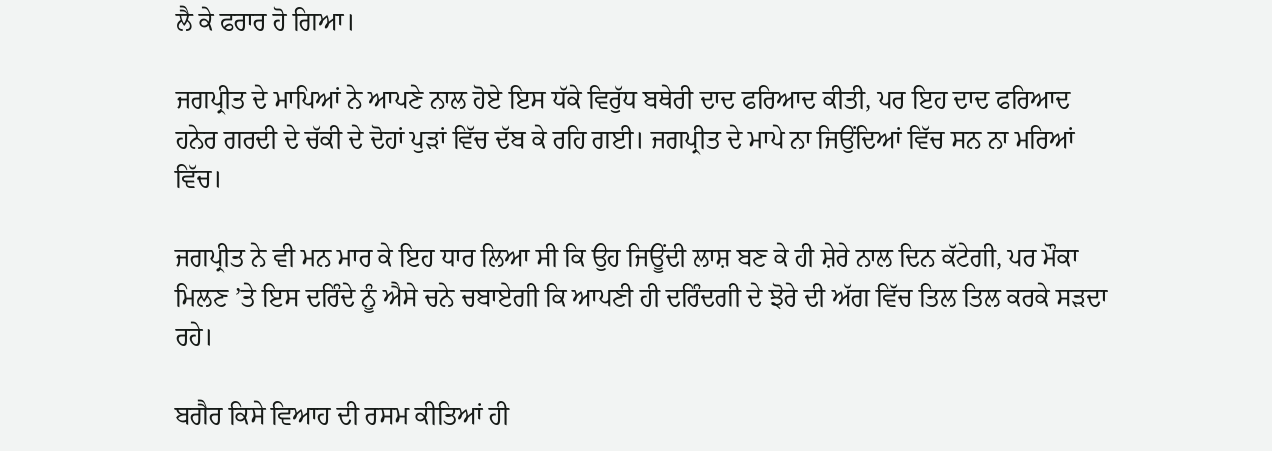ਲੈ ਕੇ ਫਰਾਰ ਹੋ ਗਿਆ।

ਜਗਪ੍ਰੀਤ ਦੇ ਮਾਪਿਆਂ ਨੇ ਆਪਣੇ ਨਾਲ ਹੋਏ ਇਸ ਧੱਕੇ ਵਿਰੁੱਧ ਬਥੇਰੀ ਦਾਦ ਫਰਿਆਦ ਕੀਤੀ, ਪਰ ਇਹ ਦਾਦ ਫਰਿਆਦ ਹਨੇਰ ਗਰਦੀ ਦੇ ਚੱਕੀ ਦੇ ਦੋਹਾਂ ਪੁੜਾਂ ਵਿੱਚ ਦੱਬ ਕੇ ਰਹਿ ਗਈ। ਜਗਪ੍ਰੀਤ ਦੇ ਮਾਪੇ ਨਾ ਜਿਉਂਦਿਆਂ ਵਿੱਚ ਸਨ ਨਾ ਮਰਿਆਂ ਵਿੱਚ।

ਜਗਪ੍ਰੀਤ ਨੇ ਵੀ ਮਨ ਮਾਰ ਕੇ ਇਹ ਧਾਰ ਲਿਆ ਸੀ ਕਿ ਉਹ ਜਿਊਂਦੀ ਲਾਸ਼ ਬਣ ਕੇ ਹੀ ਸ਼ੇਰੇ ਨਾਲ ਦਿਨ ਕੱਟੇਗੀ, ਪਰ ਮੌਕਾ ਮਿਲਣ ’ਤੇ ਇਸ ਦਰਿੰਦੇ ਨੂੰ ਐਸੇ ਚਨੇ ਚਬਾਏਗੀ ਕਿ ਆਪਣੀ ਹੀ ਦਰਿੰਦਗੀ ਦੇ ਝੋਰੇ ਦੀ ਅੱਗ ਵਿੱਚ ਤਿਲ ਤਿਲ ਕਰਕੇ ਸੜਦਾ ਰਹੇ।

ਬਗੈਰ ਕਿਸੇ ਵਿਆਹ ਦੀ ਰਸਮ ਕੀਤਿਆਂ ਹੀ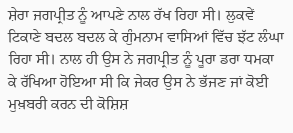ਸ਼ੇਰਾ ਜਗਪ੍ਰੀਤ ਨੂੰ ਆਪਣੇ ਨਾਲ ਰੱਖ ਰਿਹਾ ਸੀ। ਲੁਕਵੇਂ ਟਿਕਾਣੇ ਬਦਲ ਬਦਲ ਕੇ ਗੁੰਮਨਾਮ ਵਾਸਿਆਂ ਵਿੱਚ ਝੱਟ ਲੰਘਾ ਰਿਹਾ ਸੀ। ਨਾਲ ਹੀ ਉਸ ਨੇ ਜਗਪ੍ਰੀਤ ਨੂੰ ਪੂਰਾ ਡਰਾ ਧਮਕਾ ਕੇ ਰੱਖਿਆ ਹੋਇਆ ਸੀ ਕਿ ਜੇਕਰ ਉਸ ਨੇ ਭੱਜਣ ਜਾਂ ਕੋਈ ਮੁਖ਼ਬਰੀ ਕਰਨ ਦੀ ਕੋਸ਼ਿਸ਼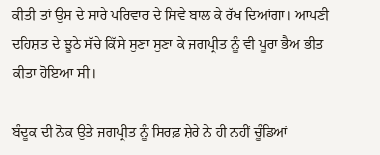ਕੀਤੀ ਤਾਂ ਉਸ ਦੇ ਸਾਰੇ ਪਰਿਵਾਰ ਦੇ ਸਿਵੇ ਬਾਲ ਕੇ ਰੱਖ ਦਿਆਂਗਾ। ਆਪਣੀ ਦਹਿਸ਼ਤ ਦੇ ਝੂਠੇ ਸੱਚੇ ਕਿੱਸੇ ਸੁਣਾ ਸੁਣਾ ਕੇ ਜਗਪ੍ਰੀਤ ਨੂੰ ਵੀ ਪੂਰਾ ਭੈਅ ਭੀਤ ਕੀਤਾ ਹੋਇਆ ਸੀ।

ਬੰਦੂਕ ਦੀ ਨੋਕ ਉਤੇ ਜਗਪ੍ਰੀਤ ਨੂੰ ਸਿਰਫ਼ ਸ਼ੇਰੇ ਨੇ ਹੀ ਨਹੀਂ ਚੂੰਡਿਆਂ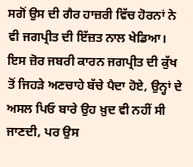ਸਗੋਂ ਉਸ ਦੀ ਗੈਰ ਹਾਜ਼ਰੀ ਵਿੱਚ ਹੋਰਨਾਂ ਨੇ ਵੀ ਜਗਪ੍ਰੀਤ ਦੀ ਇੱਜ਼ਤ ਨਾਲ ਖੇਡਿਆ। ਇਸ ਜ਼ੋਰ ਜਬਰੀ ਕਾਰਨ ਜਗਪ੍ਰੀਤ ਦੀ ਕੁੱਖ ਤੋਂ ਜਿਹੜੇ ਅਣਚਾਹੇ ਬੱਚੇ ਪੈਦਾ ਹੋਏ, ਉਨ੍ਹਾਂ ਦੇ ਅਸਲ ਪਿਓ ਬਾਰੇ ਉਹ ਖ਼ੁਦ ਵੀ ਨਹੀਂ ਸੀ ਜਾਣਦੀ, ਪਰ ਉਸ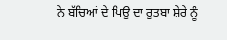ਨੇ ਬੱਚਿਆਂ ਦੇ ਪਿਉ ਦਾ ਰੁਤਬਾ ਸ਼ੇਰੇ ਨੂੰ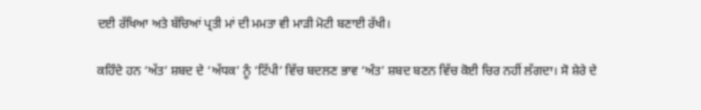ਦਈ ਰੱਖਿਆ ਅਤੇ ਬੱਚਿਆਂ ਪ੍ਰਤੀ ਮਾਂ ਦੀ ਮਮਤਾ ਵੀ ਮਾੜੀ ਮੋਟੀ ਬਣਾਈ ਰੱਖੀ।

ਕਹਿੰਦੇ ਹਨ ‘ਅੱਤ’ ਸ਼ਬਦ ਦੇ ‘ਅੱਧਕ’ ਨੂੰ ‘ਟਿੱਪੀ’ ਵਿੱਚ ਬਦਲਣ ਭਾਵ ‘ਅੰਤ’ ਸ਼ਬਦ ਬਣਨ ਵਿੱਚ ਕੋਈ ਚਿਰ ਨਹੀਂ ਲੱਗਦਾ। ਸੋ ਸ਼ੇਰੇ ਦੇ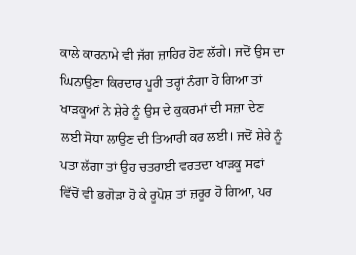ਕਾਲੇ ਕਾਰਨਾਮੇ ਵੀ ਜੱਗ ਜ਼ਾਹਿਰ ਹੋਣ ਲੱਗੇ। ਜਦੋਂ ਉਸ ਦਾ ਘਿਨਾਉਣਾ ਕਿਰਦਾਰ ਪੂਰੀ ਤਰ੍ਹਾਂ ਨੰਗਾ ਹੋ ਗਿਆ ਤਾਂ ਖਾੜਕੂਆਂ ਨੇ ਸ਼ੇਰੇ ਨੂੰ ਉਸ ਦੇ ਕੁਕਰਮਾਂ ਦੀ ਸਜ਼ਾ ਦੇਣ ਲਈ ਸੋਧਾ ਲਾਉਣ ਦੀ ਤਿਆਰੀ ਕਰ ਲਈ। ਜਦੋਂ ਸ਼ੇਰੇ ਨੂੰ ਪਤਾ ਲੱਗਾ ਤਾਂ ਉਹ ਚਤਰਾਈ ਵਰਤਦਾ ਖਾੜਕੂ ਸਫਾਂ ਵਿੱਚੋਂ ਵੀ ਭਗੋੜਾ ਹੋ ਕੇ ਰੂਪੋਸ਼ ਤਾਂ ਜ਼ਰੂਰ ਹੋ ਗਿਆ, ਪਰ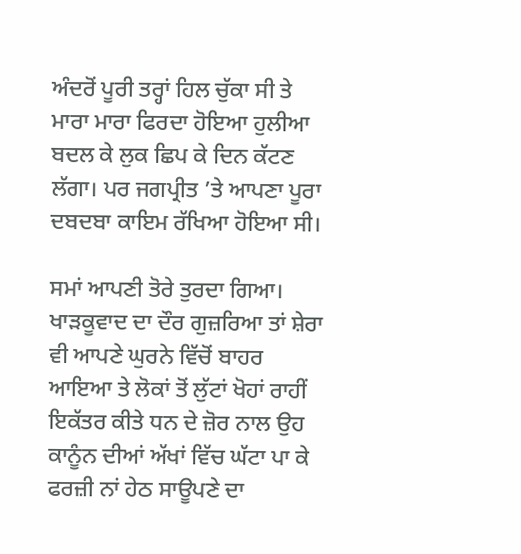ਅੰਦਰੋਂ ਪੂਰੀ ਤਰ੍ਹਾਂ ਹਿਲ ਚੁੱਕਾ ਸੀ ਤੇ ਮਾਰਾ ਮਾਰਾ ਫਿਰਦਾ ਹੋਇਆ ਹੁਲੀਆ ਬਦਲ ਕੇ ਲੁਕ ਛਿਪ ਕੇ ਦਿਨ ਕੱਟਣ ਲੱਗਾ। ਪਰ ਜਗਪ੍ਰੀਤ ’ਤੇ ਆਪਣਾ ਪੂਰਾ ਦਬਦਬਾ ਕਾਇਮ ਰੱਖਿਆ ਹੋਇਆ ਸੀ।

ਸਮਾਂ ਆਪਣੀ ਤੋਰੇ ਤੁਰਦਾ ਗਿਆ। ਖਾੜਕੂਵਾਦ ਦਾ ਦੌਰ ਗੁਜ਼ਰਿਆ ਤਾਂ ਸ਼ੇਰਾ ਵੀ ਆਪਣੇ ਘੁਰਨੇ ਵਿੱਚੋਂ ਬਾਹਰ ਆਇਆ ਤੇ ਲੋਕਾਂ ਤੋਂ ਲੁੱਟਾਂ ਖੋਹਾਂ ਰਾਹੀਂ ਇਕੱਤਰ ਕੀਤੇ ਧਨ ਦੇ ਜ਼ੋਰ ਨਾਲ ਉਹ ਕਾਨੂੰਨ ਦੀਆਂ ਅੱਖਾਂ ਵਿੱਚ ਘੱਟਾ ਪਾ ਕੇ ਫਰਜ਼ੀ ਨਾਂ ਹੇਠ ਸਾਊਪਣੇ ਦਾ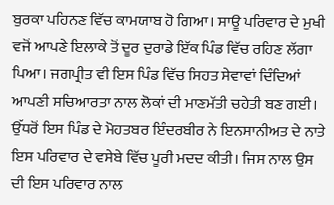ਬੁਰਕਾ ਪਹਿਨਣ ਵਿੱਚ ਕਾਮਯਾਬ ਹੋ ਗਿਆ। ਸਾਊ ਪਰਿਵਾਰ ਦੇ ਮੁਖੀ ਵਜੋਂ ਆਪਣੇ ਇਲਾਕੇ ਤੋਂ ਦੂਰ ਦੁਰਾਡੇ ਇੱਕ ਪਿੰਡ ਵਿੱਚ ਰਹਿਣ ਲੱਗਾ ਪਿਆ। ਜਗਪ੍ਰੀਤ ਵੀ ਇਸ ਪਿੰਡ ਵਿੱਚ ਸਿਹਤ ਸੇਵਾਵਾਂ ਦਿੰਦਿਆਂ ਆਪਣੀ ਸਚਿਆਰਤਾ ਨਾਲ ਲੋਕਾਂ ਦੀ ਮਾਣਮੱਤੀ ਚਹੇਤੀ ਬਣ ਗਈ। ਉੱਧਰੋਂ ਇਸ ਪਿੰਡ ਦੇ ਮੋਹਤਬਰ ਇੰਦਰਬੀਰ ਨੇ ਇਨਸਾਨੀਅਤ ਦੇ ਨਾਤੇ ਇਸ ਪਰਿਵਾਰ ਦੇ ਵਸੇਬੇ ਵਿੱਚ ਪੂਰੀ ਮਦਦ ਕੀਤੀ। ਜਿਸ ਨਾਲ ਉਸ ਦੀ ਇਸ ਪਰਿਵਾਰ ਨਾਲ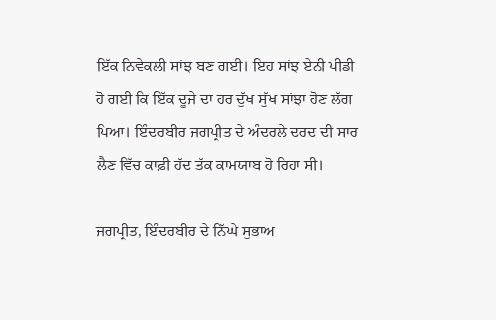ਇੱਕ ਨਿਵੇਕਲੀ ਸਾਂਝ ਬਣ ਗਈ। ਇਹ ਸਾਂਝ ਏਨੀ ਪੀਡੀ ਹੋ ਗਈ ਕਿ ਇੱਕ ਦੂਜੇ ਦਾ ਹਰ ਦੁੱਖ ਸੁੱਖ ਸਾਂਝਾ ਹੋਣ ਲੱਗ ਪਿਆ। ਇੰਦਰਬੀਰ ਜਗਪ੍ਰੀਤ ਦੇ ਅੰਦਰਲੇ ਦਰਦ ਦੀ ਸਾਰ ਲੈਣ ਵਿੱਚ ਕਾਫ਼ੀ ਹੱਦ ਤੱਕ ਕਾਮਯਾਬ ਹੋ ਰਿਹਾ ਸੀ।

ਜਗਪ੍ਰੀਤ, ਇੰਦਰਬੀਰ ਦੇ ਨਿੱਘੇ ਸੁਭਾਅ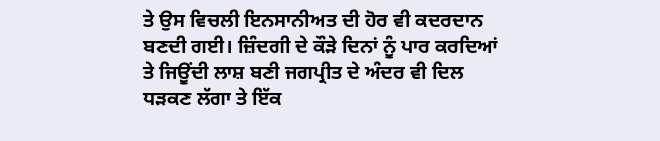ਤੇ ਉਸ ਵਿਚਲੀ ਇਨਸਾਨੀਅਤ ਦੀ ਹੋਰ ਵੀ ਕਦਰਦਾਨ ਬਣਦੀ ਗਈ। ਜ਼ਿੰਦਗੀ ਦੇ ਕੌੜੇ ਦਿਨਾਂ ਨੂੰ ਪਾਰ ਕਰਦਿਆਂ ਤੇ ਜਿਊਂਦੀ ਲਾਸ਼ ਬਣੀ ਜਗਪ੍ਰੀਤ ਦੇ ਅੰਦਰ ਵੀ ਦਿਲ ਧੜਕਣ ਲੱਗਾ ਤੇ ਇੱਕ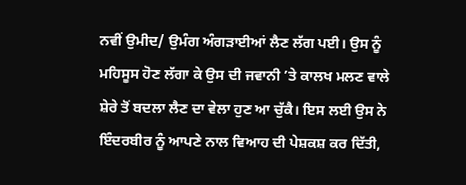ਨਵੀਂ ਉਮੀਦ/ ਉਮੰਗ ਅੰਗੜਾਈਆਂ ਲੈਣ ਲੱਗ ਪਈ। ਉਸ ਨੂੰ ਮਹਿਸੂਸ ਹੋਣ ਲੱਗਾ ਕੇ ਉਸ ਦੀ ਜਵਾਨੀ ’ਤੇ ਕਾਲਖ ਮਲਣ ਵਾਲੇ ਸ਼ੇਰੇ ਤੋਂ ਬਦਲਾ ਲੈਣ ਦਾ ਵੇਲਾ ਹੁਣ ਆ ਚੁੱਕੈ। ਇਸ ਲਈ ਉਸ ਨੇ ਇੰਦਰਬੀਰ ਨੂੰ ਆਪਣੇ ਨਾਲ ਵਿਆਹ ਦੀ ਪੇਸ਼ਕਸ਼ ਕਰ ਦਿੱਤੀ,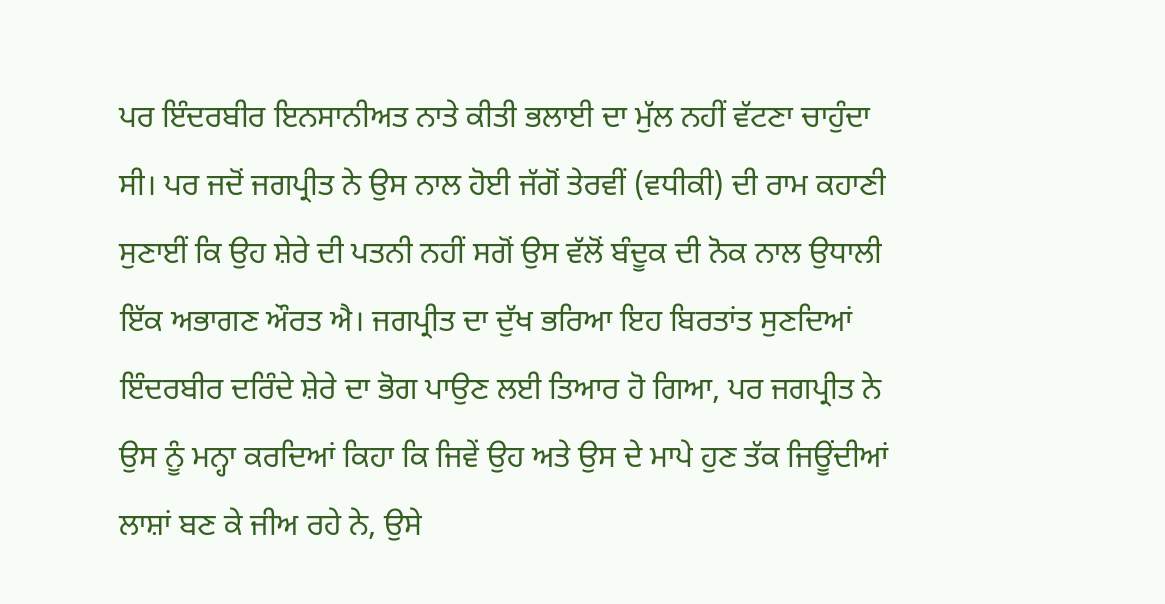ਪਰ ਇੰਦਰਬੀਰ ਇਨਸਾਨੀਅਤ ਨਾਤੇ ਕੀਤੀ ਭਲਾਈ ਦਾ ਮੁੱਲ ਨਹੀਂ ਵੱਟਣਾ ਚਾਹੁੰਦਾ ਸੀ। ਪਰ ਜਦੋਂ ਜਗਪ੍ਰੀਤ ਨੇ ਉਸ ਨਾਲ ਹੋਈ ਜੱਗੋਂ ਤੇਰਵੀਂ (ਵਧੀਕੀ) ਦੀ ਰਾਮ ਕਹਾਣੀ ਸੁਣਾਈਂ ਕਿ ਉਹ ਸ਼ੇਰੇ ਦੀ ਪਤਨੀ ਨਹੀਂ ਸਗੋਂ ਉਸ ਵੱਲੋਂ ਬੰਦੂਕ ਦੀ ਨੋਕ ਨਾਲ ਉਧਾਲੀ ਇੱਕ ਅਭਾਗਣ ਔਰਤ ਐ। ਜਗਪ੍ਰੀਤ ਦਾ ਦੁੱਖ ਭਰਿਆ ਇਹ ਬਿਰਤਾਂਤ ਸੁਣਦਿਆਂ ਇੰਦਰਬੀਰ ਦਰਿੰਦੇ ਸ਼ੇਰੇ ਦਾ ਭੋਗ ਪਾਉਣ ਲਈ ਤਿਆਰ ਹੋ ਗਿਆ, ਪਰ ਜਗਪ੍ਰੀਤ ਨੇ ਉਸ ਨੂੰ ਮਨ੍ਹਾ ਕਰਦਿਆਂ ਕਿਹਾ ਕਿ ਜਿਵੇਂ ਉਹ ਅਤੇ ਉਸ ਦੇ ਮਾਪੇ ਹੁਣ ਤੱਕ ਜਿਊਂਦੀਆਂ ਲਾਸ਼ਾਂ ਬਣ ਕੇ ਜੀਅ ਰਹੇ ਨੇ, ਉਸੇ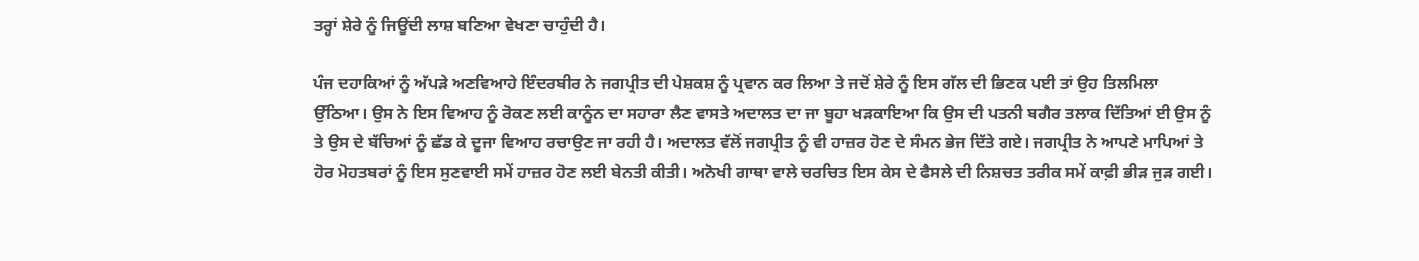ਤਰ੍ਹਾਂ ਸ਼ੇਰੇ ਨੂੰ ਜਿਊਂਦੀ ਲਾਸ਼ ਬਣਿਆ ਵੇਖਣਾ ਚਾਹੁੰਦੀ ਹੈ।

ਪੰਜ ਦਹਾਕਿਆਂ ਨੂੰ ਅੱਪੜੇ ਅਣਵਿਆਹੇ ਇੰਦਰਬੀਰ ਨੇ ਜਗਪ੍ਰੀਤ ਦੀ ਪੇਸ਼ਕਸ਼ ਨੂੰ ਪ੍ਰਵਾਨ ਕਰ ਲਿਆ ਤੇ ਜਦੋਂ ਸ਼ੇਰੇ ਨੂੰ ਇਸ ਗੱਲ ਦੀ ਭਿਣਕ ਪਈ ਤਾਂ ਉਹ ਤਿਲਮਿਲਾ ਉੱਠਿਆ। ਉਸ ਨੇ ਇਸ ਵਿਆਹ ਨੂੰ ਰੋਕਣ ਲਈ ਕਾਨੂੰਨ ਦਾ ਸਹਾਰਾ ਲੈਣ ਵਾਸਤੇ ਅਦਾਲਤ ਦਾ ਜਾ ਬੂਹਾ ਖੜਕਾਇਆ ਕਿ ਉਸ ਦੀ ਪਤਨੀ ਬਗੈਰ ਤਲਾਕ ਦਿੱਤਿਆਂ ਈ ਉਸ ਨੂੰ ਤੇ ਉਸ ਦੇ ਬੱਚਿਆਂ ਨੂੰ ਛੱਡ ਕੇ ਦੂਜਾ ਵਿਆਹ ਰਚਾਉਣ ਜਾ ਰਹੀ ਹੈ। ਅਦਾਲਤ ਵੱਲੋਂ ਜਗਪ੍ਰੀਤ ਨੂੰ ਵੀ ਹਾਜ਼ਰ ਹੋਣ ਦੇ ਸੰਮਨ ਭੇਜ ਦਿੱਤੇ ਗਏ। ਜਗਪ੍ਰੀਤ ਨੇ ਆਪਣੇ ਮਾਪਿਆਂ ਤੇ ਹੋਰ ਮੋਹਤਬਰਾਂ ਨੂੰ ਇਸ ਸੁਣਵਾਈ ਸਮੇਂ ਹਾਜ਼ਰ ਹੋਣ ਲਈ ਬੇਨਤੀ ਕੀਤੀ। ਅਨੋਖੀ ਗਾਥਾ ਵਾਲੇ ਚਰਚਿਤ ਇਸ ਕੇਸ ਦੇ ਫੈਸਲੇ ਦੀ ਨਿਸ਼ਚਤ ਤਰੀਕ ਸਮੇਂ ਕਾਫ਼ੀ ਭੀੜ ਜੁੜ ਗਈ।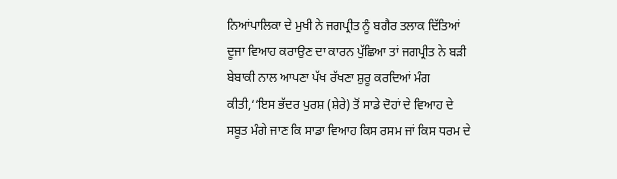ਨਿਆਂਪਾਲਿਕਾ ਦੇ ਮੁਖੀ ਨੇ ਜਗਪ੍ਰੀਤ ਨੂੰ ਬਗੈਰ ਤਲਾਕ ਦਿੱਤਿਆਂ ਦੂਜਾ ਵਿਆਹ ਕਰਾਉਣ ਦਾ ਕਾਰਨ ਪੁੱਛਿਆ ਤਾਂ ਜਗਪ੍ਰੀਤ ਨੇ ਬੜੀ ਬੇਬਾਕੀ ਨਾਲ ਆਪਣਾ ਪੱਖ ਰੱਖਣਾ ਸ਼ੁਰੂ ਕਰਦਿਆਂ ਮੰਗ ਕੀਤੀ,‘‘ਇਸ ਭੱਦਰ ਪੁਰਸ਼ (ਸ਼ੇਰੇ) ਤੋਂ ਸਾਡੇ ਦੋਹਾਂ ਦੇ ਵਿਆਹ ਦੇ ਸਬੂਤ ਮੰਗੇ ਜਾਣ ਕਿ ਸਾਡਾ ਵਿਆਹ ਕਿਸ ਰਸਮ ਜਾਂ ਕਿਸ ਧਰਮ ਦੇ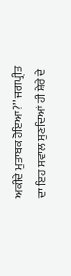ਅਕੀਦੇ ਮੁਤਾਬਕ ਹੋਇਆ?’’ ਜਗਪ੍ਰੀਤ ਦਾ ਇਹ ਸਵਾਲ ਸੁਣਦਿਆਂ ਹੀ ਸ਼ੇਰੇ ਦੇ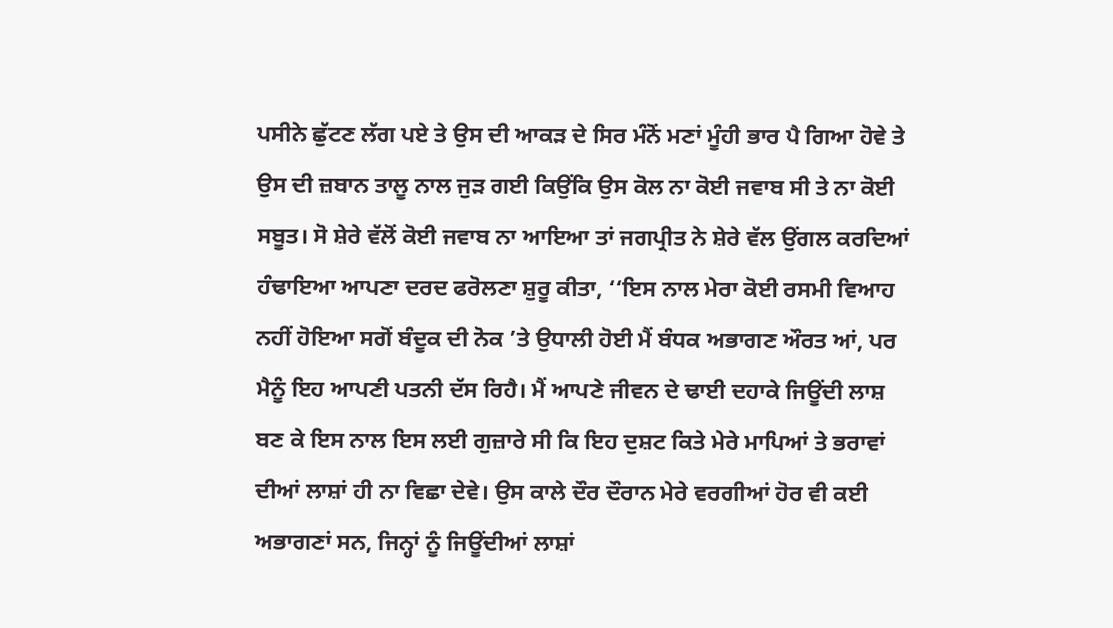ਪਸੀਨੇ ਛੁੱਟਣ ਲੱਗ ਪਏ ਤੇ ਉਸ ਦੀ ਆਕੜ ਦੇ ਸਿਰ ਮੰਨੋਂ ਮਣਾਂ ਮੂੰਹੀ ਭਾਰ ਪੈ ਗਿਆ ਹੋਵੇ ਤੇ ਉਸ ਦੀ ਜ਼ਬਾਨ ਤਾਲੂ ਨਾਲ ਜੁੜ ਗਈ ਕਿਉਂਕਿ ਉਸ ਕੋਲ ਨਾ ਕੋਈ ਜਵਾਬ ਸੀ ਤੇ ਨਾ ਕੋਈ ਸਬੂਤ। ਸੋ ਸ਼ੇਰੇ ਵੱਲੋਂ ਕੋਈ ਜਵਾਬ ਨਾ ਆਇਆ ਤਾਂ ਜਗਪ੍ਰੀਤ ਨੇ ਸ਼ੇਰੇ ਵੱਲ ਉਂਗਲ ਕਰਦਿਆਂ ਹੰਢਾਇਆ ਆਪਣਾ ਦਰਦ ਫਰੋਲਣਾ ਸ਼ੁਰੂ ਕੀਤਾ, ‘‘ਇਸ ਨਾਲ ਮੇਰਾ ਕੋਈ ਰਸਮੀ ਵਿਆਹ ਨਹੀਂ ਹੋਇਆ ਸਗੋਂ ਬੰਦੂਕ ਦੀ ਨੋਕ ’ਤੇ ਉਧਾਲੀ ਹੋਈ ਮੈਂ ਬੰਧਕ ਅਭਾਗਣ ਔਰਤ ਆਂ, ਪਰ ਮੈਨੂੰ ਇਹ ਆਪਣੀ ਪਤਨੀ ਦੱਸ ਰਿਹੈ। ਮੈਂ ਆਪਣੇ ਜੀਵਨ ਦੇ ਢਾਈ ਦਹਾਕੇ ਜਿਊਂਦੀ ਲਾਸ਼ ਬਣ ਕੇ ਇਸ ਨਾਲ ਇਸ ਲਈ ਗੁਜ਼ਾਰੇ ਸੀ ਕਿ ਇਹ ਦੁਸ਼ਟ ਕਿਤੇ ਮੇਰੇ ਮਾਪਿਆਂ ਤੇ ਭਰਾਵਾਂ ਦੀਆਂ ਲਾਸ਼ਾਂ ਹੀ ਨਾ ਵਿਛਾ ਦੇਵੇ। ਉਸ ਕਾਲੇ ਦੌਰ ਦੌਰਾਨ ਮੇਰੇ ਵਰਗੀਆਂ ਹੋਰ ਵੀ ਕਈ ਅਭਾਗਣਾਂ ਸਨ, ਜਿਨ੍ਹਾਂ ਨੂੰ ਜਿਊਂਦੀਆਂ ਲਾਸ਼ਾਂ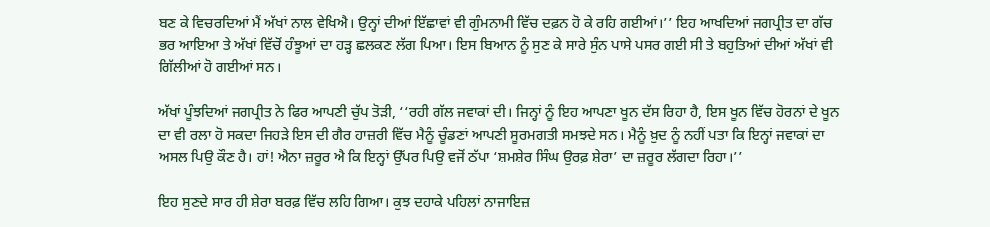ਬਣ ਕੇ ਵਿਚਰਦਿਆਂ ਮੈਂ ਅੱਖਾਂ ਨਾਲ ਵੇਖਿਐ। ਉਨ੍ਹਾਂ ਦੀਆਂ ਇੱਛਾਵਾਂ ਵੀ ਗੁੰਮਨਾਮੀ ਵਿੱਚ ਦਫ਼ਨ ਹੋ ਕੇ ਰਹਿ ਗਈਆਂ।’’ ਇਹ ਆਖਦਿਆਂ ਜਗਪ੍ਰੀਤ ਦਾ ਗੱਚ ਭਰ ਆਇਆ ਤੇ ਅੱਖਾਂ ਵਿੱਚੋਂ ਹੰਝੂਆਂ ਦਾ ਹੜ੍ਹ ਛਲਕਣ ਲੱਗ ਪਿਆ। ਇਸ ਬਿਆਨ ਨੂੰ ਸੁਣ ਕੇ ਸਾਰੇ ਸੁੰਨ ਪਾਸੇ ਪਸਰ ਗਈ ਸੀ ਤੇ ਬਹੁਤਿਆਂ ਦੀਆਂ ਅੱਖਾਂ ਵੀ ਗਿੱਲੀਆਂ ਹੋ ਗਈਆਂ ਸਨ।

ਅੱਖਾਂ ਪੂੰਝਦਿਆਂ ਜਗਪ੍ਰੀਤ ਨੇ ਫਿਰ ਆਪਣੀ ਚੁੱਪ ਤੋੜੀ, ‘‘ਰਹੀ ਗੱਲ ਜਵਾਕਾਂ ਦੀ। ਜਿਨ੍ਹਾਂ ਨੂੰ ਇਹ ਆਪਣਾ ਖੂਨ ਦੱਸ ਰਿਹਾ ਹੈ, ਇਸ ਖੂਨ ਵਿੱਚ ਹੋਰਨਾਂ ਦੇ ਖੂਨ ਦਾ ਵੀ ਰਲਾ ਹੋ ਸਕਦਾ ਜਿਹੜੇ ਇਸ ਦੀ ਗੈਰ ਹਾਜ਼ਰੀ ਵਿੱਚ ਮੈਨੂੰ ਚੂੰਡਣਾਂ ਆਪਣੀ ਸੂਰਮਗਤੀ ਸਮਝਦੇ ਸਨ। ਮੈਨੂੰ ਖ਼ੁਦ ਨੂੰ ਨਹੀਂ ਪਤਾ ਕਿ ਇਨ੍ਹਾਂ ਜਵਾਕਾਂ ਦਾ ਅਸਲ ਪਿਉ ਕੌਣ ਹੈ। ਹਾਂ! ਐਨਾ ਜ਼ਰੂਰ ਐ ਕਿ ਇਨ੍ਹਾਂ ਉੱਪਰ ਪਿਉ ਵਜੋਂ ਠੱਪਾ ‘ਸ਼ਮਸ਼ੇਰ ਸਿੰਘ ਉਰਫ਼ ਸ਼ੇਰਾ’ ਦਾ ਜ਼ਰੂਰ ਲੱਗਦਾ ਰਿਹਾ।’’

ਇਹ ਸੁਣਦੇ ਸਾਰ ਹੀ ਸ਼ੇਰਾ ਬਰਫ਼ ਵਿੱਚ ਲਹਿ ਗਿਆ। ਕੁਝ ਦਹਾਕੇ ਪਹਿਲਾਂ ਨਾਜਾਇਜ਼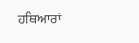ਹਥਿਆਰਾਂ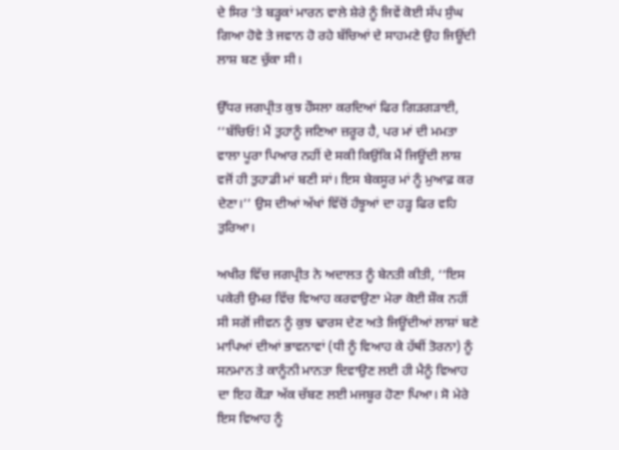ਦੇ ਸਿਰ ’ਤੇ ਬੜ੍ਹਕਾਂ ਮਾਰਨ ਵਾਲੇ ਸ਼ੇਰੇ ਨੂੰ ਜਿਵੇਂ ਕੋਈ ਸੱਪ ਸੁੰਘ ਗਿਆ ਹੋਵੇ ਤੇ ਜਵਾਨ ਹੋ ਰਹੇ ਬੱਚਿਆਂ ਦੇ ਸਾਹਮਣੇ ਉਹ ਜਿਊਂਦੀ ਲਾਸ਼ ਬਣ ਚੁੱਕਾ ਸੀ।

ਉੱਧਰ ਜਗਪ੍ਰੀਤ ਕੁਝ ਹੌਸਲਾ ਕਰਦਿਆਂ ਫਿਰ ਗਿੜਗੜਾਈ, ‘‘ਬੱਚਿਓ! ਮੈਂ ਤੁਹਾਨੂੰ ਜਣਿਆ ਜ਼ਰੂਰ ਹੈ, ਪਰ ਮਾਂ ਦੀ ਮਮਤਾ ਵਾਲਾ ਪੂਰਾ ਪਿਆਰ ਨਹੀਂ ਦੇ ਸਕੀ ਕਿਉਂਕਿ ਮੈਂ ਜਿਊਂਦੀ ਲਾਸ਼ ਵਜੋਂ ਹੀ ਤੁਹਾਡੀ ਮਾਂ ਬਣੀ ਸਾਂ। ਇਸ ਬੇਕਸੂਰ ਮਾਂ ਨੂੰ ਮੁਆਫ਼ ਕਰ ਦੇਣਾ।’’ ਉਸ ਦੀਆਂ ਅੱਖਾਂ ਵਿੱਚੋਂ ਹੰਝੂਆਂ ਦਾ ਹੜ੍ਹ ਫਿਰ ਵਹਿ ਤੁਰਿਆ।

ਅਖੀਰ ਵਿੱਚ ਜਗਪ੍ਰੀਤ ਨੇ ਅਦਾਲਤ ਨੂੰ ਬੇਨਤੀ ਕੀਤੀ, ‘‘ਇਸ ਪਕੇਰੀ ਉਮਰ ਵਿੱਚ ਵਿਆਹ ਕਰਵਾਉਣਾ ਮੇਰਾ ਕੋਈ ਸ਼ੌਕ ਨਹੀਂ ਸੀ ਸਗੋਂ ਜੀਵਨ ਨੂੰ ਕੁਝ ਢਾਰਸ ਦੇਣ ਅਤੇ ਜਿਊਂਦੀਆਂ ਲਾਸ਼ਾਂ ਬਣੇ ਮਾਪਿਆਂ ਦੀਆਂ ਭਾਵਨਾਵਾਂ (ਧੀ ਨੂੰ ਵਿਆਹ ਕੇ ਹੱਥੀਂ ਤੋਰਨਾ) ਨੂੰ ਸਨਮਾਨ ਤੇ ਕਾਨੂੰਨੀ ਮਾਨਤਾ ਦਿਵਾਉਣ ਲਈ ਹੀ ਮੈਨੂੰ ਵਿਆਹ ਦਾ ਇਹ ਕੌੜਾ ਅੱਕ ਚੱਬਣ ਲਈ ਮਜਬੂਰ ਹੋਣਾ ਪਿਆ। ਸੋ ਮੇਰੇ ਇਸ ਵਿਆਹ ਨੂੰ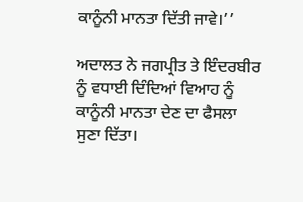ਕਾਨੂੰਨੀ ਮਾਨਤਾ ਦਿੱਤੀ ਜਾਵੇ।’’

ਅਦਾਲਤ ਨੇ ਜਗਪ੍ਰੀਤ ਤੇ ਇੰਦਰਬੀਰ ਨੂੰ ਵਧਾਈ ਦਿੰਦਿਆਂ ਵਿਆਹ ਨੂੰ ਕਾਨੂੰਨੀ ਮਾਨਤਾ ਦੇਣ ਦਾ ਫੈਸਲਾ ਸੁਣਾ ਦਿੱਤਾ।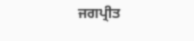ਜਗਪ੍ਰੀਤ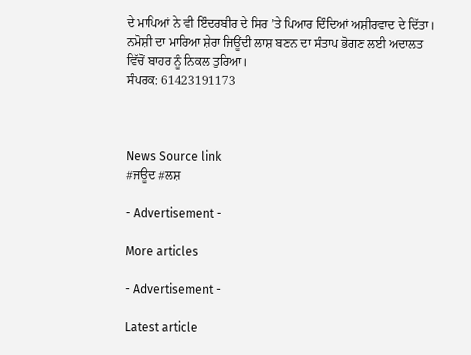ਦੇ ਮਾਪਿਆਂ ਨੇ ਵੀ ਇੰਦਰਬੀਰ ਦੇ ਸਿਰ ’ਤੇ ਪਿਆਰ ਦਿੰਦਿਆਂ ਅਸ਼ੀਰਵਾਦ ਦੇ ਦਿੱਤਾ। ਨਮੋਸ਼ੀ ਦਾ ਮਾਰਿਆ ਸ਼ੇਰਾ ਜਿਊਂਦੀ ਲਾਸ਼ ਬਣਨ ਦਾ ਸੰਤਾਪ ਭੋਗਣ ਲਈ ਅਦਾਲਤ ਵਿੱਚੋਂ ਬਾਹਰ ਨੂੰ ਨਿਕਲ ਤੁਰਿਆ।
ਸੰਪਰਕ: 61423191173



News Source link
#ਜਊਦ #ਲਸ਼

- Advertisement -

More articles

- Advertisement -

Latest article